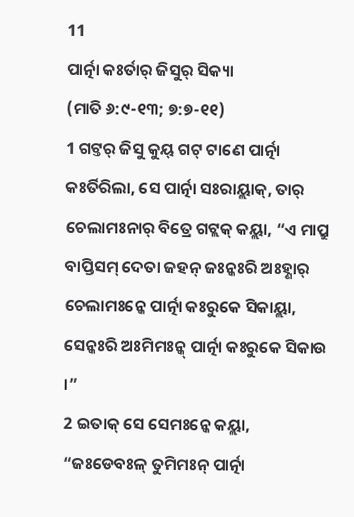11
ପାର୍ତ୍ନା କଃର୍ତାର୍ ଜିସୁର୍ ସିକ୍ୟା
(ମାତି ୬:୯-୧୩; ୭:୭-୧୧)
1 ଗଟ୍ତର୍ ଜିସୁ କୁୟ୍ ଗଟ୍ ଟାଣେ ପାର୍ତ୍ନା କଃର୍ତିରିଲା, ସେ ପାର୍ତ୍ନା ସଃରାୟ୍ଲାକ୍, ତାର୍ ଚେଲାମଃନାର୍ ବିତ୍ରେ ଗଟ୍ଲକ୍ କୟ୍ଲା, “ଏ ମାପ୍ରୁ ବାପ୍ତିସମ୍ ଦେତା ଜହନ୍ ଜଃନ୍କଃରି ଅଃହ୍ଣାର୍ ଚେଲାମଃନ୍କେ ପାର୍ତ୍ନା କଃରୁକେ ସିକାୟ୍ଲା, ସେନ୍କଃରି ଅଃମିମଃନ୍କ୍ ପାର୍ତ୍ନା କଃରୁକେ ସିକାଉ ।”
2 ଇତାକ୍ ସେ ସେମଃନ୍କେ କୟ୍ଲା, “ଜଃଡେବଃଳ୍ ତୁମିମଃନ୍ ପାର୍ତ୍ନା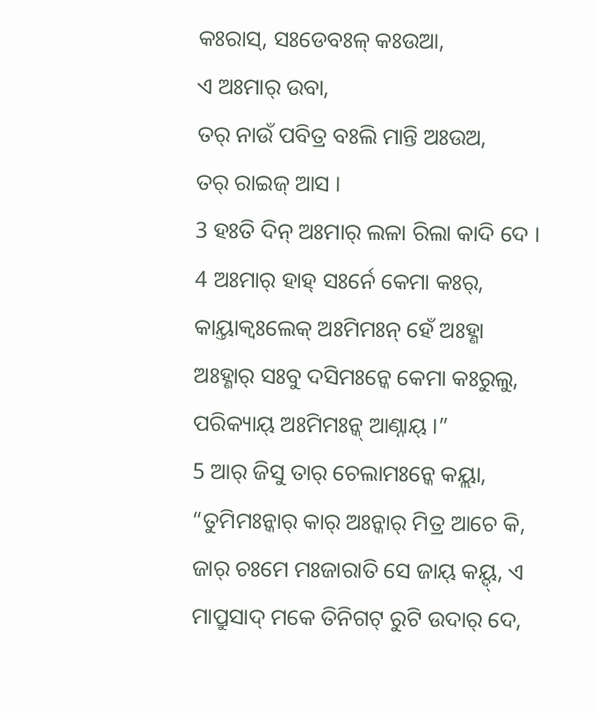କଃରାସ୍, ସଃଡେବଃଳ୍ କଃଉଆ,
ଏ ଅଃମାର୍ ଉବା,
ତର୍ ନାଉଁ ପବିତ୍ର ବଃଲି ମାନ୍ତି ଅଃଉଅ,
ତର୍ ରାଇଜ୍ ଆସ ।
3 ହଃତି ଦିନ୍ ଅଃମାର୍ ଲଳା ରିଲା କାଦି ଦେ ।
4 ଅଃମାର୍ ହାହ୍ ସଃର୍ନେ କେମା କଃର୍,
କାୟ୍ତାକ୍ବଃଲେକ୍ ଅଃମିମଃନ୍ ହେଁ ଅଃହ୍ଣା ଅଃହ୍ଣାର୍ ସଃବୁ ଦସିମଃନ୍କେ କେମା କଃରୁଲୁ,
ପରିକ୍ୟାୟ୍ ଅଃମିମଃନ୍କ୍ ଆଣ୍ନାୟ୍ ।”
5 ଆର୍ ଜିସୁ ତାର୍ ଚେଲାମଃନ୍କେ କୟ୍ଲା, “ତୁମିମଃନ୍କାର୍ କାର୍ ଅଃନ୍କାର୍ ମିତ୍ର ଆଚେ କି, ଜାର୍ ଚଃମେ ମଃଜାରାତି ସେ ଜାୟ୍ କୟ୍ଦ୍, ଏ ମାପ୍ରୁସାଦ୍ ମକେ ତିନିଗଟ୍ ରୁଟି ଉଦାର୍ ଦେ,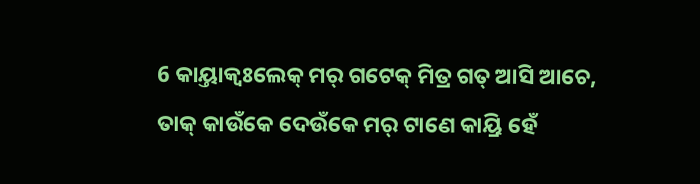6 କାୟ୍ତାକ୍ବଃଲେକ୍ ମର୍ ଗଟେକ୍ ମିତ୍ର ଗତ୍ ଆସି ଆଚେ, ତାକ୍ କାଉଁକେ ଦେଉଁକେ ମର୍ ଟାଣେ କାୟ୍ରି ହେଁ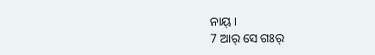ନାୟ୍ ।
7 ଆର୍ ସେ ଗଃର୍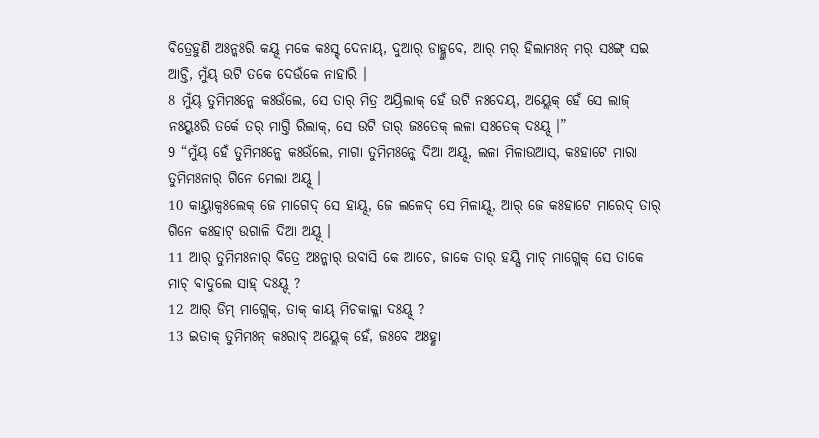ବିତ୍ରେହୁଣି ଅଃନ୍କଃରି କୟ୍ଦ୍ ମକେ କଃସ୍ଟ୍ ଦେନାୟ୍, ଦୁଆର୍ ଡାହ୍ଲୁବେ, ଆର୍ ମର୍ ହିଲାମଃନ୍ ମର୍ ସଃଙ୍ଗ୍ ସଇ ଆଚ୍ତି, ମୁଁୟ୍ ଉଟି ତକେ ଦେଉଁକେ ନାହାରି ।
8 ମୁଁୟ୍ ତୁମିମଃନ୍କେ କଃଉଁଲେ, ସେ ତାର୍ ମିତ୍ର ଅୟ୍ରିଲାକ୍ ହେଁ ଉଟି ନଃଦେୟ୍, ଅୟ୍ଲେକ୍ ହେଁ ସେ ଲାଜ୍ ନଃୟ୍କଃରି ତର୍କେ ତର୍ ମାଗ୍ତି ରିଲାକ୍, ସେ ଉଟି ତାର୍ ଜଃତେକ୍ ଲଳା ସଃତେକ୍ ଦଃୟ୍ଦ୍ ।”
9 “ମୁଁୟ୍ ହେଁ ତୁମିମଃନ୍କେ କଃଉଁଲେ, ମାଗା ତୁମିମଃନ୍କେ ଦିଆ ଅୟ୍ଦ୍, ଲଳା ମିଳାଉଆସ୍, କଃହାଟେ ମାରା ତୁମିମଃନାର୍ ଗିନେ ମେଲା ଅୟ୍ଦ୍ ।
10 କାୟ୍ତାକ୍ବଃଲେକ୍ ଜେ ମାଗେଦ୍ ସେ ହାୟ୍ଦ୍, ଜେ ଲଳେଦ୍ ସେ ମିଳାୟ୍ଦ୍, ଆର୍ ଜେ କଃହାଟେ ମାରେଦ୍ ତାର୍ ଗିନେ କଃହାଟ୍ ଉଗାଳି ଦିଆ ଅୟ୍ଦ୍ ।
11 ଆର୍ ତୁମିମଃନାର୍ ବିତ୍ରେ ଅଃନ୍କାର୍ ଉବାସି କେ ଆଚେ, ଜାକେ ତାର୍ ହୟ୍ସି ମାଚ୍ ମାଗ୍ଲେକ୍ ସେ ତାକେ ମାଚ୍ ବାଦୁଲେ ସାହ୍ ଦଃୟ୍ଦ୍ ?
12 ଆର୍ ଡିମ୍ ମାଗ୍ଲେକ୍, ତାକ୍ କାୟ୍ ମିଚକାକ୍ଳା ଦଃୟ୍ଦ୍ ?
13 ଇତାକ୍ ତୁମିମଃନ୍ କଃରାବ୍ ଅୟ୍ଲେକ୍ ହେଁ, ଜଃବେ ଅଃହ୍ଣା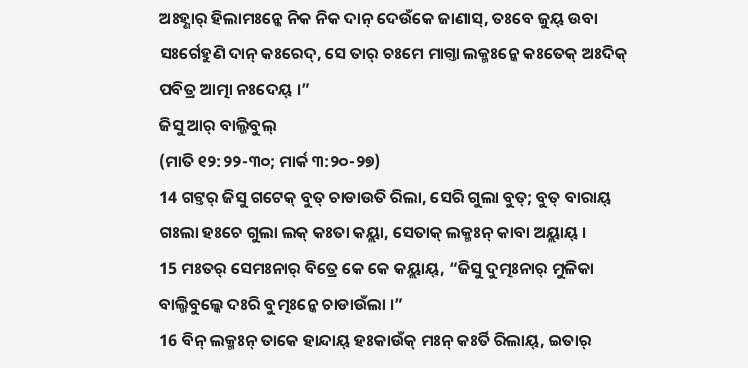ଅଃହ୍ଣାର୍ ହିଲାମଃନ୍କେ ନିକ ନିକ ଦାନ୍ ଦେଉଁକେ ଜାଣାସ୍, ତଃବେ ଜୁୟ୍ ଉବା ସଃର୍ଗେହୁଣି ଦାନ୍ କଃରେଦ୍, ସେ ତାର୍ ଚଃମେ ମାଗ୍ତା ଲକ୍ମଃନ୍କେ କଃତେକ୍ ଅଃଦିକ୍ ପବିତ୍ର ଆତ୍ମା ନଃଦେୟ୍ ।”
ଜିସୁ ଆର୍ ବାଲ୍ଜିବୁଲ୍
(ମାତି ୧୨:୨୨-୩୦; ମାର୍କ ୩:୨୦-୨୭)
14 ଗଟ୍ତର୍ ଜିସୁ ଗଟେକ୍ ବୁତ୍ ଚାଡାଉତି ରିଲା, ସେରି ଗୁଲା ବୁତ୍; ବୁତ୍ ବାରାୟ୍ ଗଃଲା ହଃଚେ ଗୁଲା ଲକ୍ କଃତା କୟ୍ଲା, ସେତାକ୍ ଲକ୍ମଃନ୍ କାବା ଅୟ୍ଲାୟ୍ ।
15 ମଃତର୍ ସେମଃନାର୍ ବିତ୍ରେ କେ କେ କୟ୍ଲାୟ୍, “ଜିସୁ ଦୁତ୍ମଃନାର୍ ମୁଳିକା ବାଲ୍ଜିବୁଲ୍କେ ଦଃରି ବୁତ୍ମଃନ୍କେ ଚାଡାଉଁଲା ।”
16 ବିନ୍ ଲକ୍ମଃନ୍ ତାକେ ହାନ୍ଦାୟ୍ ହଃକାଉଁକ୍ ମଃନ୍ କଃର୍ତି ରିଲାୟ୍, ଇତାର୍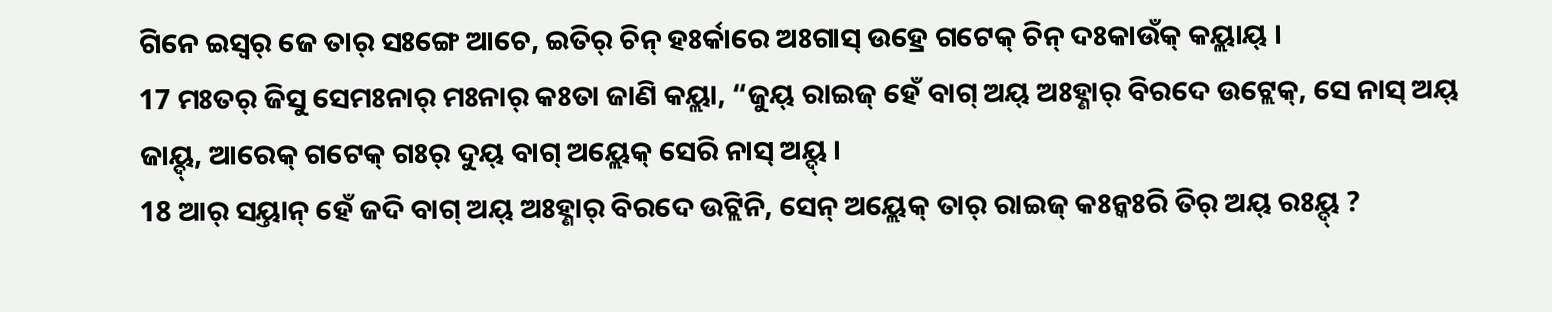ଗିନେ ଇସ୍ୱର୍ ଜେ ତାର୍ ସଃଙ୍ଗେ ଆଚେ, ଇତିର୍ ଚିନ୍ ହଃର୍କାରେ ଅଃଗାସ୍ ଉହ୍ରେ ଗଟେକ୍ ଚିନ୍ ଦଃକାଉଁକ୍ କୟ୍ଲାୟ୍ ।
17 ମଃତର୍ ଜିସୁ ସେମଃନାର୍ ମଃନାର୍ କଃତା ଜାଣି କୟ୍ଲା, “ଜୁୟ୍ ରାଇଜ୍ ହେଁ ବାଗ୍ ଅୟ୍ ଅଃହ୍ଣାର୍ ବିରଦେ ଉଟ୍ଲେକ୍, ସେ ନାସ୍ ଅୟ୍ ଜାୟ୍ଦ୍, ଆରେକ୍ ଗଟେକ୍ ଗଃର୍ ଦୁୟ୍ ବାଗ୍ ଅୟ୍ଲେକ୍ ସେରି ନାସ୍ ଅୟ୍ଦ୍ ।
18 ଆର୍ ସୟ୍ତାନ୍ ହେଁ ଜଦି ବାଗ୍ ଅୟ୍ ଅଃହ୍ଣାର୍ ବିରଦେ ଉଟ୍ଲିନି, ସେନ୍ ଅୟ୍ଲେକ୍ ତାର୍ ରାଇଜ୍ କଃନ୍କଃରି ତିର୍ ଅୟ୍ ରଃୟ୍ଦ୍ ?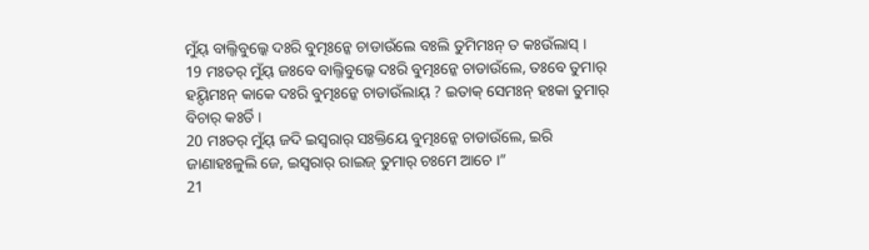ମୁଁୟ୍ ବାଲ୍ଜିବୁଲ୍କେ ଦଃରି ବୁତ୍ମଃନ୍କେ ଚାଡାଉଁଲେ ବଃଲି ତୁମିମଃନ୍ ତ କଃଉଁଲାସ୍ ।
19 ମଃତର୍ ମୁଁୟ୍ ଜଃବେ ବାଲ୍ଜିବୁଲ୍କେ ଦଃରି ବୁତ୍ମଃନ୍କେ ଚାଡାଉଁଲେ, ତଃବେ ତୁମାର୍ ହୟ୍ଦିମଃନ୍ କାକେ ଦଃରି ବୁତ୍ମଃନ୍କେ ଚାଡାଉଁଲାୟ୍ ? ଇତାକ୍ ସେମଃନ୍ ହଃକା ତୁମାର୍ ବିଚାର୍ କଃର୍ତି ।
20 ମଃତର୍ ମୁଁୟ୍ ଜଦି ଇସ୍ୱରାର୍ ସଃକ୍ତିୟେ ବୁତ୍ମଃନ୍କେ ଚାଡାଉଁଲେ, ଇରି ଜାଣାହଃଳୁଲି ଜେ, ଇସ୍ୱରାର୍ ରାଇଜ୍ ତୁମାର୍ ଚଃମେ ଆଚେ ।”
21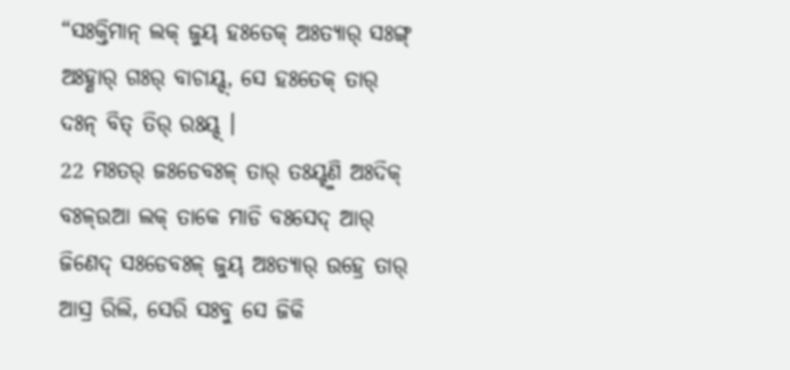“ସଃକ୍ତିମାନ୍ ଲକ୍ ଜୁୟ୍ ହଃତେକ୍ ଅଃତ୍ୟାର୍ ସଃଙ୍ଗ୍ ଅଃହ୍ଣାର୍ ଗଃର୍ ବାଚାୟ୍ଦ୍, ସେ ହଃତେକ୍ ତାର୍ ଦଃନ୍ ବିତ୍ ତିର୍ ରଃୟ୍ଦ୍ ।
22 ମଃତର୍ ଜଃଡେବଃଳ୍ ତାର୍ ତଃୟ୍ହୁଣି ଅଃଦିକ୍ ବଃଳ୍ଉଆ ଲକ୍ ତାକେ ମାଡି ବଃସେଦ୍ ଆର୍ ଜିଣେଦ୍ ସଃଡେବଃଳ୍ ଜୁୟ୍ ଅଃତ୍ୟାର୍ ଉହ୍ରେ ତାର୍ ଆସ୍ର ରିଲି, ସେରି ସଃବୁ ସେ ଜିକି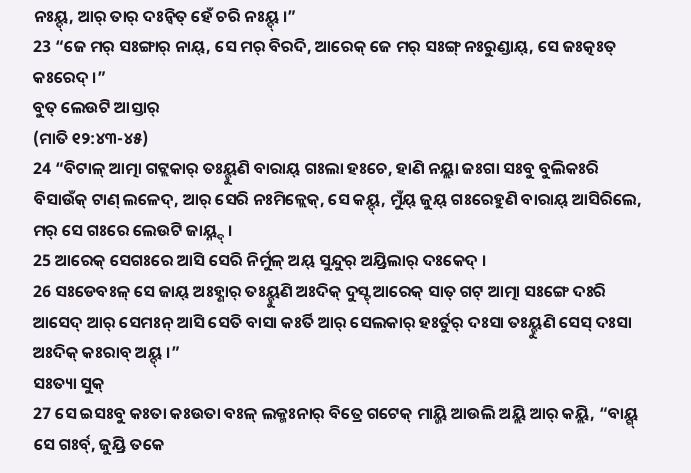ନଃୟ୍ଦ୍, ଆର୍ ତାର୍ ଦଃନ୍ବିତ୍ ହେଁ ଚରି ନଃୟ୍ଦ୍ ।”
23 “ଜେ ମର୍ ସଃଙ୍ଗାର୍ ନାୟ୍, ସେ ମର୍ ବିରଦି, ଆରେକ୍ ଜେ ମର୍ ସଃଙ୍ଗ୍ ନଃରୁଣ୍ଡାୟ୍, ସେ ଜଃତ୍କଃତ୍ କଃରେଦ୍ ।”
ବୁତ୍ ଲେଉଟି ଆସ୍ତାର୍
(ମାତି ୧୨:୪୩-୪୫)
24 “ବିଟାଳ୍ ଆତ୍ମା ଗଟ୍ଲକାର୍ ତଃୟ୍ହୁଣି ବାରାୟ୍ ଗଃଲା ହଃଚେ, ହାଣି ନୟ୍ଲା ଜଃଗା ସଃବୁ ବୁଲିକଃରି ବିସାଉଁକ୍ ଟାଣ୍ ଲଳେଦ୍, ଆର୍ ସେରି ନଃମିଳ୍ଲେକ୍, ସେ କୟ୍ଦ୍, ମୁଁୟ୍ ଜୁୟ୍ ଗଃରେହୁଣି ବାରାୟ୍ ଆସିରିଲେ, ମର୍ ସେ ଗଃରେ ଲେଉଟି ଜାୟ୍ନ୍ଦ୍ ।
25 ଆରେକ୍ ସେଗଃରେ ଆସି ସେରି ନିର୍ମୁଳ୍ ଅୟ୍ ସୁନ୍ଦୁର୍ ଅୟ୍ରିଲାର୍ ଦଃକେଦ୍ ।
26 ସଃଡେବଃଳ୍ ସେ ଜାୟ୍ ଅଃହ୍ଣାର୍ ତଃୟ୍ହୁଣି ଅଃଦିକ୍ ଦୁସ୍ଟ୍ ଆରେକ୍ ସାତ୍ ଗଟ୍ ଆତ୍ମା ସଃଙ୍ଗେ ଦଃରି ଆସେଦ୍ ଆର୍ ସେମଃନ୍ ଆସି ସେତି ବାସା କଃର୍ତି ଆର୍ ସେଲକାର୍ ହଃର୍ତୁର୍ ଦଃସା ତଃୟ୍ହୁଣି ସେସ୍ ଦଃସା ଅଃଦିକ୍ କଃରାବ୍ ଅୟ୍ଦ୍ ।”
ସଃତ୍ୟା ସୁକ୍
27 ସେ ଇସଃବୁ କଃତା କଃଉତା ବଃଳ୍ ଲକ୍ମଃନାର୍ ବିତ୍ରେ ଗଟେକ୍ ମାୟ୍ଜି ଆଉଲି ଅୟ୍ଲି ଆର୍ କୟ୍ଲି, “ବାୟ୍ଗ୍ ସେ ଗଃର୍ବ୍, ଜୁୟ୍ରି ତକେ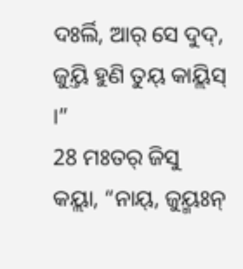ଦଃର୍ଲି, ଆର୍ ସେ ଦୁଦ୍, ଜୁୟ୍ତି ହୁଣି ତୁୟ୍ କାୟ୍ଲିସ୍ ।”
28 ମଃତର୍ ଜିସୁ କୟ୍ଲା, “ନାୟ୍, ଜୁୟ୍ମଃନ୍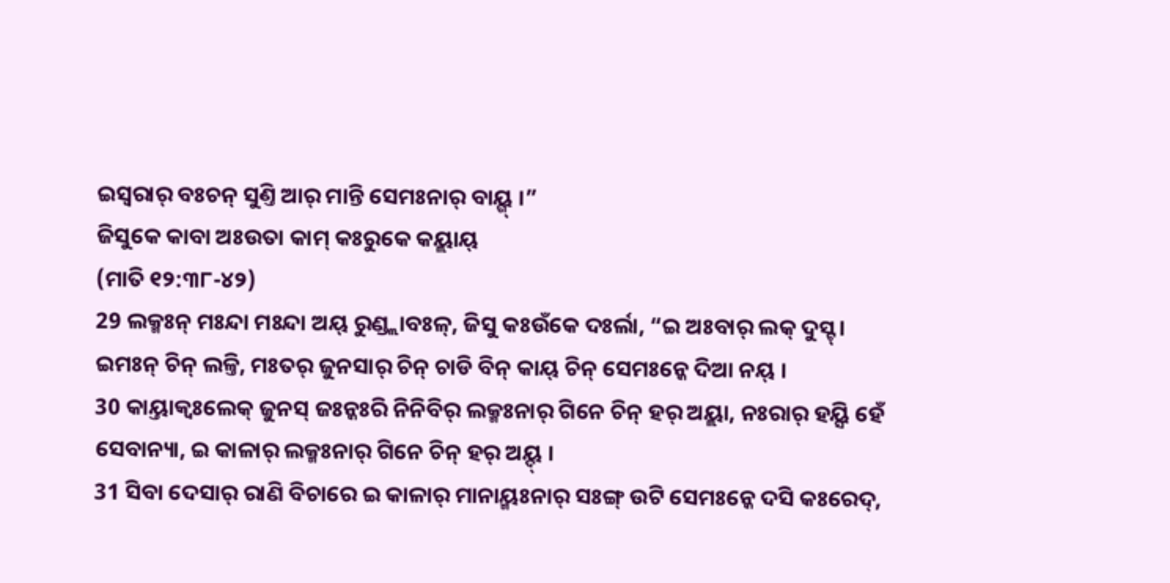ଇସ୍ୱରାର୍ ବଃଚନ୍ ସୁଣ୍ତି ଆର୍ ମାନ୍ତି ସେମଃନାର୍ ବାୟ୍ଗ୍ ।”
ଜିସୁକେ କାବା ଅଃଉତା କାମ୍ କଃରୁକେ କୟ୍ଲାୟ୍
(ମାତି ୧୨:୩୮-୪୨)
29 ଲକ୍ମଃନ୍ ମଃନ୍ଦା ମଃନ୍ଦା ଅୟ୍ ରୁଣ୍ଡ୍ଲାବଃଳ୍, ଜିସୁ କଃଉଁକେ ଦଃର୍ଲା, “ଇ ଅଃବାର୍ ଲକ୍ ଦୁସ୍ଟ୍ । ଇମଃନ୍ ଚିନ୍ ଲଳ୍ତି, ମଃତର୍ ଜୁନସାର୍ ଚିନ୍ ଚାଡି ବିନ୍ କାୟ୍ ଚିନ୍ ସେମଃନ୍କେ ଦିଆ ନୟ୍ ।
30 କାୟ୍ତାକ୍ବଃଲେକ୍ ଜୁନସ୍ ଜଃନ୍କଃରି ନିନିବିର୍ ଲକ୍ମଃନାର୍ ଗିନେ ଚିନ୍ ହର୍ ଅୟ୍ଲା, ନଃରାର୍ ହୟ୍ସି ହେଁ ସେବାନ୍ୟା, ଇ କାଳାର୍ ଲକ୍ମଃନାର୍ ଗିନେ ଚିନ୍ ହର୍ ଅୟ୍ଦ୍ ।
31 ସିବା ଦେସାର୍ ରାଣି ବିଚାରେ ଇ କାଳାର୍ ମାନାୟ୍ମଃନାର୍ ସଃଙ୍ଗ୍ ଉଟି ସେମଃନ୍କେ ଦସି କଃରେଦ୍,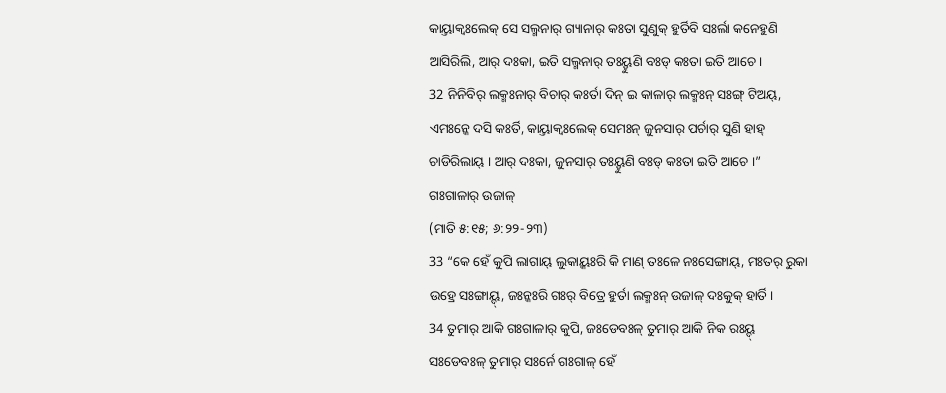କାୟ୍ତାକ୍ବଃଲେକ୍ ସେ ସଲ୍ମନାର୍ ଗ୍ୟାନାର୍ କଃତା ସୁଣୁକ୍ ହୁର୍ତିବି ସଃର୍ଲା କନେହୁଣି ଆସିରିଲି, ଆର୍ ଦଃକା, ଇତି ସଲ୍ମନାର୍ ତଃୟ୍ହୁଣି ବଃଡ୍ କଃତା ଇତି ଆଚେ ।
32 ନିନିବିର୍ ଲକ୍ମଃନାର୍ ବିଚାର୍ କଃର୍ତା ଦିନ୍ ଇ କାଳାର୍ ଲକ୍ମଃନ୍ ସଃଙ୍ଗ୍ ଟିଅୟ୍, ଏମଃନ୍କେ ଦସି କଃର୍ତି, କାୟ୍ତାକ୍ବଃଲେକ୍ ସେମଃନ୍ ଜୁନସାର୍ ପର୍ଚାର୍ ସୁଣି ହାହ୍ ଚାଡିରିଲାୟ୍ । ଆର୍ ଦଃକା, ଜୁନସାର୍ ତଃୟ୍ହୁଣି ବଃଡ୍ କଃତା ଇତି ଆଚେ ।”
ଗଃଗାଳାର୍ ଉଜାଳ୍
(ମାତି ୫:୧୫; ୬:୨୨-୨୩)
33 “କେ ହେଁ କୁପି ଲାଗାୟ୍ ଲୁକାୟ୍କଃରି କି ମାଣ୍ ତଃଳେ ନଃସେଙ୍ଗାୟ୍, ମଃତର୍ ରୁକା ଉହ୍ରେ ସଃଙ୍ଗାୟ୍ଦ୍, ଜଃନ୍କଃରି ଗଃର୍ ବିତ୍ରେ ହୁର୍ତା ଲକ୍ମଃନ୍ ଉଜାଳ୍ ଦଃକୁକ୍ ହାର୍ତି ।
34 ତୁମାର୍ ଆକି ଗଃଗାଳାର୍ କୁପି, ଜଃଡେବଃଳ୍ ତୁମାର୍ ଆକି ନିକ ରଃୟ୍ଦ୍ ସଃଡେବଃଳ୍ ତୁମାର୍ ସଃର୍ନେ ଗଃଗାଳ୍ ହେଁ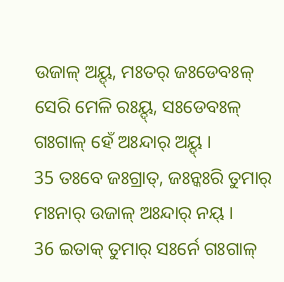ଉଜାଳ୍ ଅୟ୍ଦ୍, ମଃତର୍ ଜଃଡେବଃଳ୍ ସେରି ମେଳି ରଃୟ୍ଦ୍, ସଃଡେବଃଳ୍ ଗଃଗାଳ୍ ହେଁ ଅଃନ୍ଦାର୍ ଅୟ୍ଦ୍ ।
35 ତଃବେ ଜଃଗ୍ରାତ୍, ଜଃନ୍କଃରି ତୁମାର୍ ମଃନାର୍ ଉଜାଳ୍ ଅଃନ୍ଦାର୍ ନୟ୍ ।
36 ଇତାକ୍ ତୁମାର୍ ସଃର୍ନେ ଗଃଗାଳ୍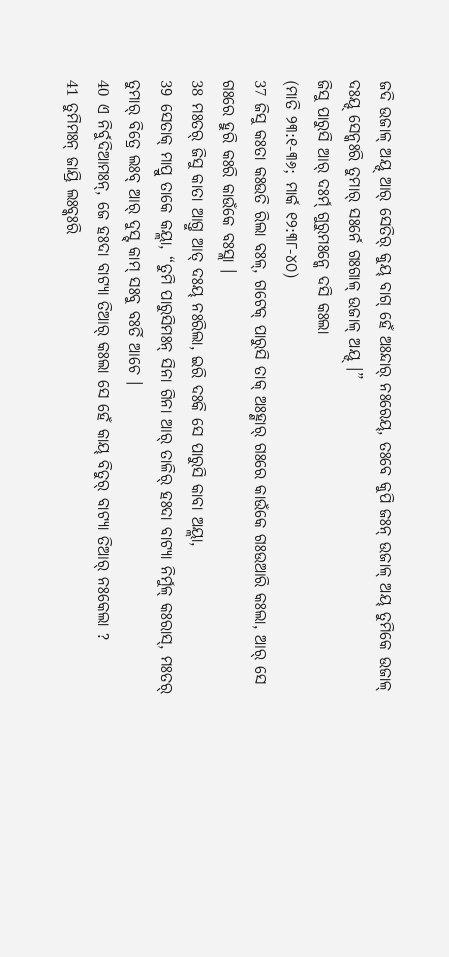ଜଦି ଉଜାଳ୍ ଅୟ୍ଦ୍ ଆର୍ ସେତିର୍ କୁୟ୍ ବାଗ୍ ହେଁ ଅଃନ୍ଦାର୍ ନଃରେୟ୍, ତଃବେ କୁପି ଜଃନ୍ ଉଜାଳ୍ ଅୟ୍ ତୁମିକେ ଉଜାଳ୍ ଦଃୟ୍ଦ୍ ସେନ୍କଃରି ତୁମାର୍ ସଃର୍ନେ ଗଃଗାଳ୍ ଉଜାଳ୍ ଅୟ୍ଦ୍ ।”
ଜିସୁ ପାରୁସି ଆର୍ ଦଃର୍ମ୍ ଗୁରୁମଃନ୍କେ ଦସି କଃଲା
(ମାତି ୨୩:୧-୩୬; ମାର୍କ ୧୨:୩୮-୪୦)
37 ଜିସୁ କଃତା କଃଉତି ରିଲା ବଃଳ୍, ଗଟେକ୍ ପାରୁସି ତାକ୍ ଅଃହ୍ଣାର୍ ଗଃରେ କାଉଁକେ ଗଃଉଆରି କଃଲା, ଆର୍ ସେ ଗଃରେ ହୁରି କଃରି କାଉଁକେ ବଃସ୍ଲା ।
38 ମଃତର୍ ଜିସୁ କାତା ଆଗ୍ତୁ ଆତ୍ ଦଃୟ୍ ନଃରିଲା, ଇରି ଦଃକି ସେ ପାରୁସି କାବା ଅୟ୍ଲା,
39 ସେତାକ୍ ମାପ୍ରୁ ତାକେ କୟ୍ଲା, “ତୁମି ପାରୁସିମଃନ୍ ସିନା ଗିନା ଆର୍ ତାଳିର୍ ହଃଦା ବାଟ୍ୟା ନିର୍ମୁଳ୍ କଃରାସ୍, ମଃତର୍ ତୁମାର୍ ବିତ୍ରେ ଲଃବ୍ ଆର୍ ଦୁସ୍ଟ୍ କାମ୍ ସଃବୁ ବଃର୍ତି ଆଚେ ।
40 ଏ ନିର୍ବୁଦିଆମଃନ୍, ଜେ ହଃଦା ବାଟ୍ୟା ତିଆର୍ କଃଲା ସେ ହେଁ କାୟ୍ ବିତୁର୍ ବାଟ୍ୟା ତିଆର୍ ନଃକେଲା ?
41 ତୁମିମଃନ୍ ଜାୟ୍ରି ଲଃବ୍କଃରି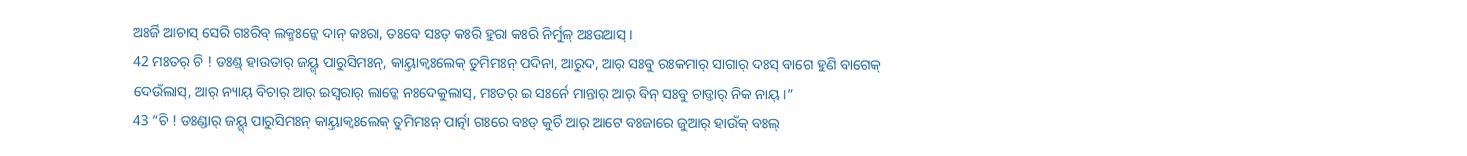ଅଃର୍ଜି ଆଚାସ୍ ସେରି ଗଃରିବ୍ ଲକ୍ମଃନ୍କେ ଦାନ୍ କଃରା, ତଃବେ ସଃତ୍ କଃରି ହୁରା କଃରି ନିର୍ମୁଳ୍ ଅଃଉଆସ୍ ।
42 ମଃତର୍ ଚି ! ଡଃଣ୍ଡ୍ ହାଉତାର୍ ଜୟ୍ଗ୍ ପାରୁସିମଃନ୍, କାୟ୍ତାକ୍ବଃଲେକ୍ ତୁମିମଃନ୍ ପଦିନା, ଆରୁଦ, ଆର୍ ସଃବୁ ରଃକମାର୍ ସାଗାର୍ ଦଃସ୍ ବାଗେ ହୁଣି ବାଗେକ୍ ଦେଉଁଲାସ୍, ଆର୍ ନ୍ୟାୟ୍ ବିଚାର୍ ଆର୍ ଇସ୍ୱରାର୍ ଲାଡ୍କେ ନଃଦେକୁଲାସ୍, ମଃତର୍ ଇ ସଃର୍ନେ ମାନ୍ତାର୍ ଆର୍ ବିନ୍ ସଃବୁ ଚାଡ୍ତାର୍ ନିକ ନାୟ୍ ।”
43 “ଚି ! ଡଃଣ୍ଡାର୍ ଜୟ୍ଗ୍ ପାରୁସିମଃନ୍ କାୟ୍ତାକ୍ବଃଲେକ୍ ତୁମିମଃନ୍ ପାର୍ତ୍ନା ଗଃରେ ବଃଡ୍ କୁର୍ଚି ଆର୍ ଆଟେ ବଃଜାରେ ଜୁଆର୍ ହାଉଁକ୍ ବଃଲ୍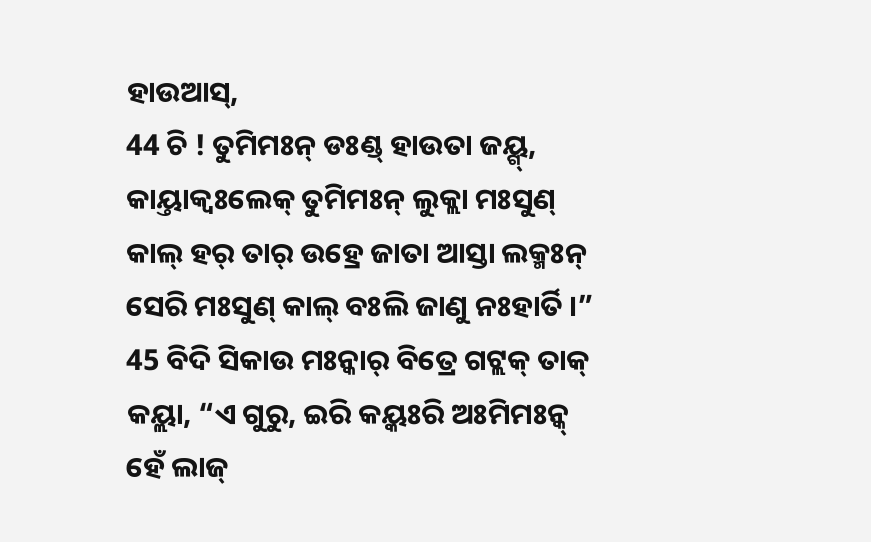ହାଉଆସ୍,
44 ଚି ! ତୁମିମଃନ୍ ଡଃଣ୍ଡ୍ ହାଉତା ଜୟ୍ଗ୍, କାୟ୍ତାକ୍ବଃଲେକ୍ ତୁମିମଃନ୍ ଲୁକ୍ଲା ମଃସୁଣ୍ କାଲ୍ ହର୍ ତାର୍ ଉହ୍ରେ ଜାତା ଆସ୍ତା ଲକ୍ମଃନ୍ ସେରି ମଃସୁଣ୍ କାଲ୍ ବଃଲି ଜାଣୁ ନଃହାର୍ତି ।”
45 ବିଦି ସିକାଉ ମଃନ୍କାର୍ ବିତ୍ରେ ଗଟ୍ଲକ୍ ତାକ୍ କୟ୍ଲା, “ଏ ଗୁରୁ, ଇରି କୟ୍କଃରି ଅଃମିମଃନ୍କ୍ ହେଁ ଲାଜ୍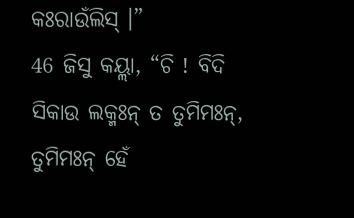କଃରାଉଁଲିସ୍ ।”
46 ଜିସୁ କୟ୍ଲା, “ଚି ! ବିଦି ସିକାଉ ଲକ୍ମଃନ୍ ତ ତୁମିମଃନ୍, ତୁମିମଃନ୍ ହେଁ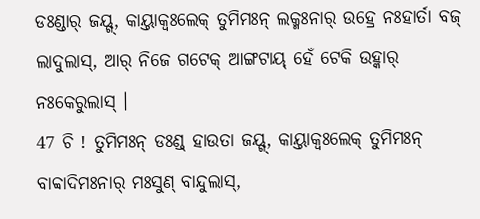ଡଃଣ୍ଡାର୍ ଜୟ୍ଗ୍, କାୟ୍ତାକ୍ବଃଲେକ୍ ତୁମିମଃନ୍ ଲକ୍ମଃନାର୍ ଉହ୍ରେ ନଃହାର୍ତା ବଜ୍ ଲାଦୁଲାସ୍, ଆର୍ ନିଜେ ଗଟେକ୍ ଆଙ୍ଗଟାୟ୍ ହେଁ ଟେକି ଉହ୍କାର୍ ନଃକେରୁଲାସ୍ ।
47 ଚି ! ତୁମିମଃନ୍ ଡଃଣ୍ଡ୍ ହାଉତା ଜୟ୍ଗ୍, କାୟ୍ତାକ୍ବଃଲେକ୍ ତୁମିମଃନ୍ ବାବ୍ବାଦିମଃନାର୍ ମଃସୁଣ୍ ବାନ୍ଦୁଲାସ୍,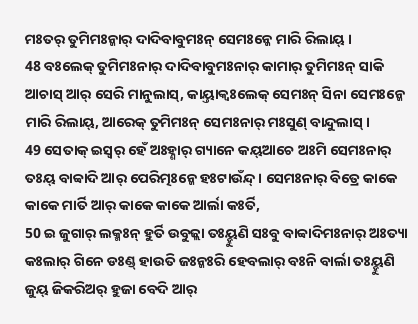ମଃତର୍ ତୁମିମଃନ୍କାର୍ ଦାଦିବାବୁମଃନ୍ ସେମଃନ୍କେ ମାରି ରିଲାୟ୍ ।
48 ବଃଲେକ୍ ତୁମିମଃନାର୍ ଦାଦିବାବୁମଃନାର୍ କାମାର୍ ତୁମିମଃନ୍ ସାକି ଆଚାସ୍ ଆର୍ ସେରି ମାନୁଲାସ୍, କାୟ୍ତାକ୍ବଃଲେକ୍ ସେମଃନ୍ ସିନା ସେମଃନ୍କେ ମାରି ରିଲାୟ୍, ଆରେକ୍ ତୁମିମଃନ୍ ସେମଃନାର୍ ମଃସୁଣ୍ ବାନ୍ଦୁଲାସ୍ ।
49 ସେତାକ୍ ଇସ୍ୱର୍ ହେଁ ଅଃହ୍ଣାର୍ ଗ୍ୟାନେ କୟ୍ଆଚେ ଅଃମି ସେମଃନାର୍ ତଃୟ୍ ବାବ୍ବାଦି ଆର୍ ପେରିତ୍ମଃନ୍କେ ହଃଟାଉଁନ୍ଦ୍ । ସେମଃନାର୍ ବିତ୍ରେ କାକେ କାକେ ମାର୍ତି ଆର୍ କାକେ କାକେ ଆର୍ଲା କଃର୍ତି,
50 ଇ ଜୁଗାର୍ ଲକ୍ମଃନ୍ ହୁର୍ତି ଉବୁଜ୍ଲା ତଃୟ୍ହୁଣି ସଃବୁ ବାବ୍ବାଦିମଃନାର୍ ଅଃତ୍ୟା କଃଲାର୍ ଗିନେ ଡଃଣ୍ଡ୍ ହାଉତି ଜଃନ୍କଃରି ହେବଲାର୍ ବଃନି ବାର୍ଲା ତଃୟ୍ହୁଣି ଜୁୟ୍ ଜିକରିଅର୍ ହୁଜା ବେଦି ଆର୍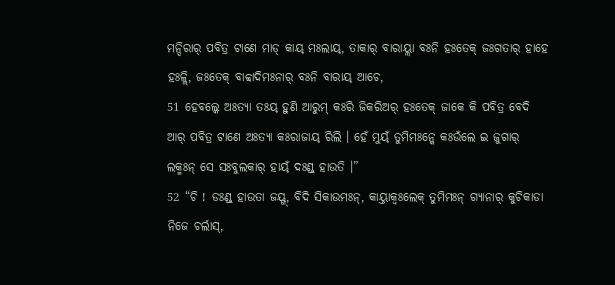ମନ୍ଦିରାର୍ ପବିତ୍ର ଟାଣେ ମାଡ୍ କାୟ୍ ମଃଲାୟ୍, ତାକାର୍ ବାରାୟ୍ଲା ବଃନି ହଃତେକ୍ ଜଃଗତାର୍ ହାହେ ହଃଳ୍ଲି, ଜଃତେକ୍ ବାବ୍ବାଦିମଃନାର୍ ବଃନି ବାରାୟ୍ ଆଚେ,
51 ହେବଲ୍କେ ଅଃତ୍ୟା ତଃୟ୍ ହୁଣି ଆରୁମ୍ କଃରି ଜିକରିଅର୍ ହଃତେକ୍ ଜାକେ କି ପବିତ୍ର ବେଦି ଆର୍ ପବିତ୍ର ଟାଣେ ଅଃତ୍ୟା କଃରାଜାୟ୍ ରିଲି । ହେଁ ମୁୟ୍ଁ ତୁମିମଃନ୍କେ କଃଉଁଲେ ଇ ଜୁଗାର୍ ଲକ୍ମଃନ୍ ସେ ସଃବୁଲକାର୍ ହାୟ୍ଁ ଦଃଣ୍ଡ୍ ହାଉତି ।”
52 “ଚି ! ଡଃଣ୍ଡ୍ ହାଉତା ଜୟ୍ଗ୍, ବିଦି ସିକାଉମଃନ୍, କାୟ୍ତାକ୍ବଃଲେକ୍ ତୁମିମଃନ୍ ଗ୍ୟାନାର୍ କୁଚିକାଡା ନିଜେ ଚର୍ଲାସ୍,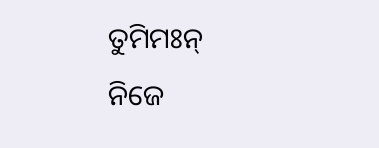ତୁମିମଃନ୍ ନିଜେ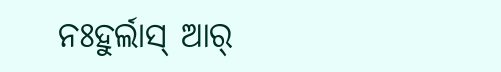ନଃହୁର୍ଲାସ୍ ଆର୍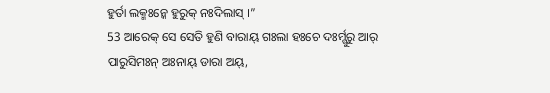ହୁର୍ତା ଲକ୍ମଃନ୍କେ ହୁରୁକ୍ ନଃଦିଲାସ୍ ।”
53 ଆରେକ୍ ସେ ସେତି ହୁଣି ବାରାୟ୍ ଗଃଲା ହଃଚେ ଦଃର୍ମ୍ଗୁରୁ ଆର୍ ପାରୁସିମଃନ୍ ଅଃନାୟ୍ ଡାରା ଅୟ୍,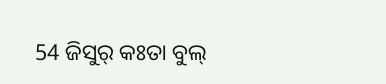54 ଜିସୁର୍ କଃତା ବୁଲ୍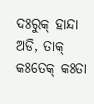ଦଃରୁକ୍ ହାନ୍ଦା ଅଡି, ତାକ୍ କଃତେକ୍ କଃତା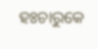ହଃଚାରୁକେ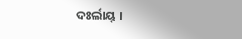ଦଃର୍ଲାୟ୍ ।